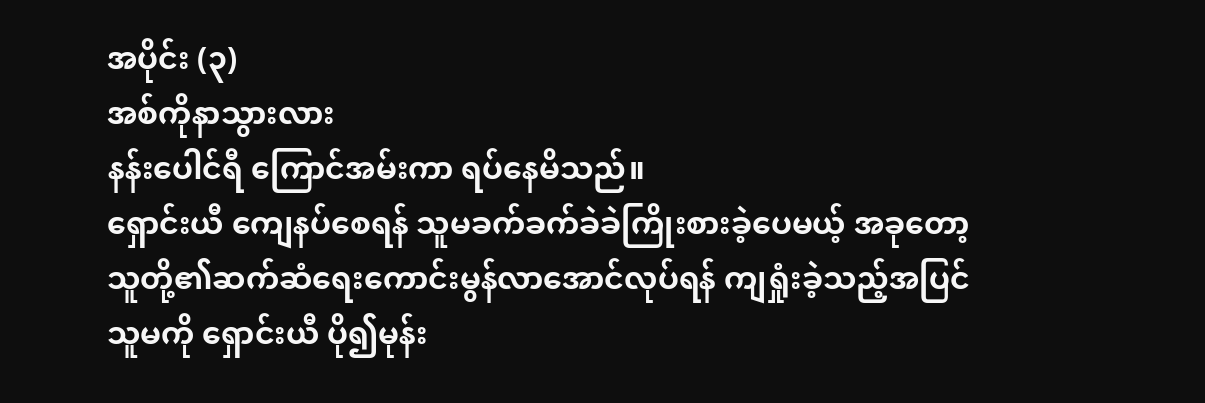အပိုင်း (၃)
အစ်ကိုနာသွားလား
နန်းပေါင်ရီ ကြောင်အမ်းကာ ရပ်နေမိသည်။
ရှောင်းယီ ကျေနပ်စေရန် သူမခက်ခက်ခဲခဲကြိုးစားခဲ့ပေမယ့် အခုတော့ သူတို့၏ဆက်ဆံရေးကောင်းမွန်လာအောင်လုပ်ရန် ကျရှုံးခဲ့သည့်အပြင် သူမကို ရှောင်းယီ ပို၍မုန်း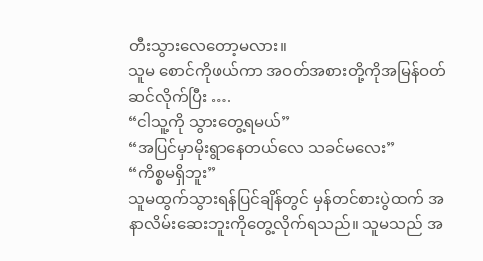တီးသွားလေတော့မလား။
သူမ စောင်ကိုဖယ်ကာ အဝတ်အစားတို့ကိုအမြန်ဝတ်ဆင်လိုက်ပြီး ….
“ငါသူ့ကို သွားတွေ့ရမယ်”
“အပြင်မှာမိုးရွာနေတယ်လေ သခင်မလေး”
“ကိစ္စမရှိဘူး”
သူမထွက်သွားရန်ပြင်ချိန်တွင် မှန်တင်စားပွဲထက် အနာလိမ်းဆေးဘူးကိုတွေ့လိုက်ရသည်။ သူမသည် အ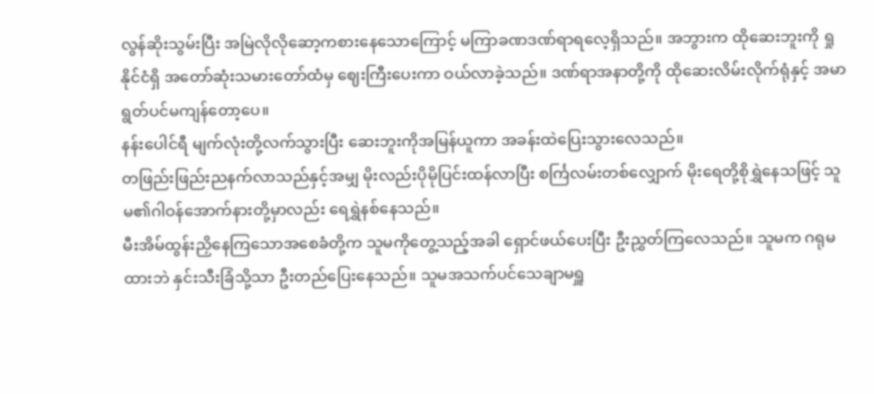လွန်ဆိုးသွမ်းပြီး အမြဲလိုလိုဆော့ကစားနေသောကြောင့် မကြာခဏဒဏ်ရာရလေ့ရှိသည်။ အဘွားက ထိုဆေးဘူးကို ရှု နိုင်ငံရှိ အတော်ဆုံးသမားတော်ထံမှ ဈေးကြီးပေးကာ ဝယ်လာခဲ့သည်။ ဒဏ်ရာအနာတို့ကို ထိုဆေးလိမ်းလိုက်ရုံနှင့် အမာရွတ်ပင်မကျန်တော့ပေ။
နန်းပေါင်ရီ မျက်လုံးတို့လက်သွားပြီး ဆေးဘူးကိုအမြန်ယူကာ အခန်းထဲပြေးသွားလေသည်။
တဖြည်းဖြည်းညနက်လာသည်နှင့်အမျှ မိုးလည်းပိုမိုပြင်းထန်လာပြီး စင်္ကြလမ်းတစ်လျှောက် မိုးရေတို့စိုရွှဲနေသဖြင့် သူမ၏ဂါဝန်အောက်နားတို့မှာလည်း ရေရွှဲနစ်နေသည်။
မီးအိမ်ထွန်းညှိနေကြသောအစေခံတို့က သူမကိုတွေ့သည့်အခါ ရှောင်ဖယ်ပေးပြီး ဦးညွှတ်ကြလေသည်။ သူမက ဂရုမထားဘဲ နှင်းသီးခြံသို့သာ ဦးတည်ပြေးနေသည်။ သူမအသက်ပင်သေချာမရှူ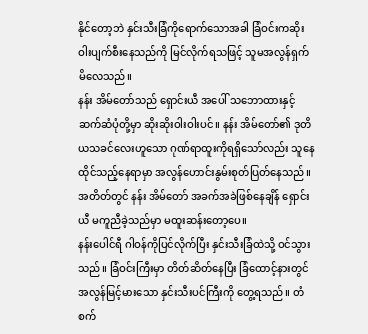နိုင်တော့ဘဲ နှင်းသီးခြံကိုရောက်သောအခါ ခြံဝင်းကဆိုးဝါးပျက်စီးနေသည်ကို မြင်လိုက်ရသဖြင့် သူမအလွန်ရှက်မိလေသည်။
နန်း အိမ်တော်သည် ရှောင်းယီ အပေါ် သဘောထားနှင့်ဆက်ဆံပုံတို့မှာ ဆိုးဆိုးဝါးဝါးပင်။ နန်း အိမ်တော်၏ ဒုတိယသခင်လေးဟူသော ဂုဏ်ရာထူးကိုရရှိသော်လည်း သူနေထိုင်သည့်နေရာမှာ အလွန်ဟောင်းနွမ်းစုတ်ပြတ်နေသည်။ အတိတ်တွင် နန်း အိမ်တော် အခက်အခဲဖြစ်နေချိန် ရှောင်းယီ မကူညီခဲ့သည်မှာ မထူးဆန်းတော့ပေ။
နန်းပေါင်ရီ ဂါဝန်ကိုပြင်လိုက်ပြီး နှင်းသီးခြံထဲသို့ ဝင်သွားသည်။ ခြံဝင်းကြီးမှာ တိတ်ဆိတ်နေပြီး ခြံထောင့်နားတွင် အလွန်မြင့်မားသော နှင်းသီးပင်ကြီးကို တွေ့ရသည်။ တံစက်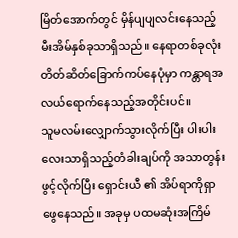မြိတ်အောက်တွင် မှိန်ပျပျလင်းနေသည့် မီးအိမ်နှစ်ခုသာရှိသည်။ နေရာတစ်ခုလုံး တိတ်ဆိတ်ခြောက်ကပ်နေပုံမှာ ကန္တာရအလယ်ရောက်နေသည့်အတိုင်းပင်။
သူမလမ်းလျှောက်သွားလိုက်ပြီး ပါးပါးလေးသာရှိသည့်တံခါးချပ်ကို အသာတွန်းဖွင့်လိုက်ပြီး ရှောင်းယီ ၏ အိပ်ရာကိုရှာဖွေနေသည်။ အခုမှ ပထမဆုံးအကြိမ်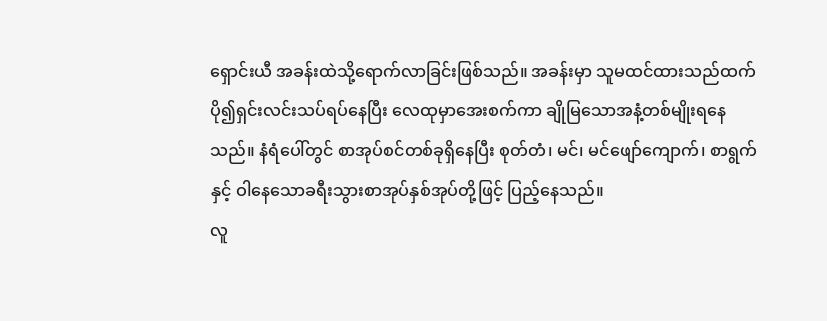ရှောင်းယီ အခန်းထဲသို့ရောက်လာခြင်းဖြစ်သည်။ အခန်းမှာ သူမထင်ထားသည်ထက် ပို၍ရှင်းလင်းသပ်ရပ်နေပြီး လေထုမှာအေးစက်ကာ ချိုမြသောအနံ့တစ်မျိုးရနေသည်။ နံရံပေါ်တွင် စာအုပ်စင်တစ်ခုရှိနေပြီး စုတ်တံ၊ မင်၊ မင်ဖျော်ကျောက်၊ စာရွက်နှင့် ဝါနေသောခရီးသွားစာအုပ်နှစ်အုပ်တို့ဖြင့် ပြည့်နေသည်။
လူ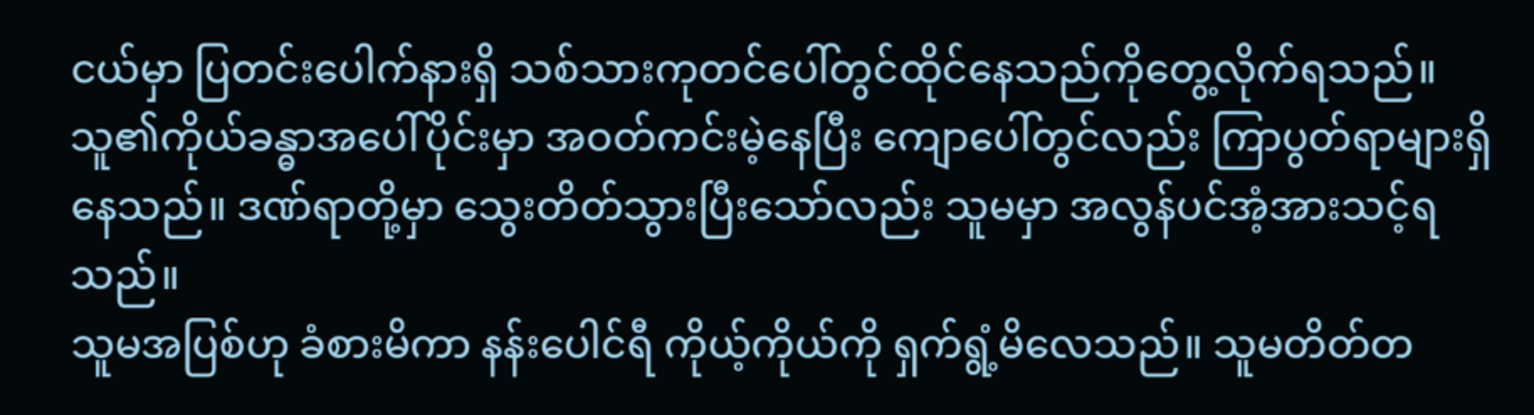ငယ်မှာ ပြတင်းပေါက်နားရှိ သစ်သားကုတင်ပေါ်တွင်ထိုင်နေသည်ကိုတွေ့လိုက်ရသည်။ သူ၏ကိုယ်ခန္ဓာအပေါ်ပိုင်းမှာ အဝတ်ကင်းမဲ့နေပြီး ကျောပေါ်တွင်လည်း ကြာပွတ်ရာများရှိနေသည်။ ဒဏ်ရာတို့မှာ သွေးတိတ်သွားပြီးသော်လည်း သူမမှာ အလွန်ပင်အံ့အားသင့်ရသည်။
သူမအပြစ်ဟု ခံစားမိကာ နန်းပေါင်ရီ ကိုယ့်ကိုယ်ကို ရှက်ရွံ့မိလေသည်။ သူမတိတ်တ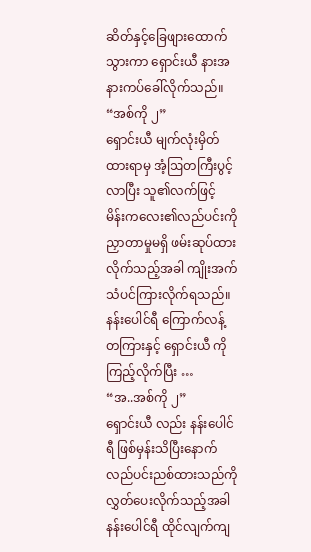ဆိတ်နှင့်ခြေဖျားထောက်သွားကာ ရှောင်းယီ နားအနားကပ်ခေါ်လိုက်သည်။
“အစ်ကို ၂”
ရှောင်းယီ မျက်လုံးမှိတ်ထားရာမှ အံ့ဩတကြီးပွင့်လာပြီး သူ၏လက်ဖြင့် မိန်းကလေး၏လည်ပင်းကို ညှာတာမှုမရှိ ဖမ်းဆုပ်ထားလိုက်သည့်အခါ ကျိုးအက်သံပင်ကြားလိုက်ရသည်။
နန်းပေါင်ရီ ကြောက်လန့်တကြားနှင့် ရှောင်းယီ ကိုကြည့်လိုက်ပြီး …
“အ..အစ်ကို ၂”
ရှောင်းယီ လည်း နန်းပေါင်ရီ ဖြစ်မှန်းသိပြီးနောက် လည်ပင်းညစ်ထားသည်ကိုလွှတ်ပေးလိုက်သည့်အခါ နန်းပေါင်ရီ ထိုင်လျက်ကျ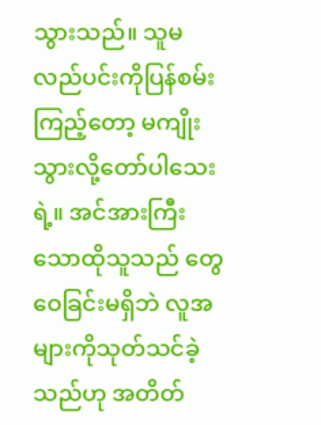သွားသည်။ သူမလည်ပင်းကိုပြန်စမ်းကြည့်တော့ မကျိုးသွားလို့တော်ပါသေးရဲ့။ အင်အားကြီးသောထိုသူသည် တွေဝေခြင်းမရှိဘဲ လူအများကိုသုတ်သင်ခဲ့သည်ဟု အတိတ်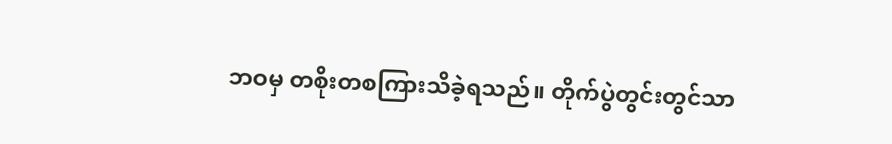ဘဝမှ တစိုးတစကြားသိခဲ့ရသည်။ တိုက်ပွဲတွင်းတွင်သာ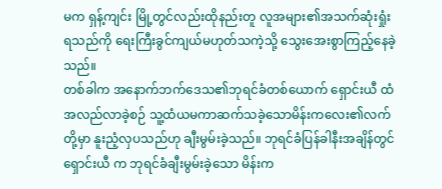မက ရှန့်ကျင်း မြို့တွင်လည်းထိုနည်းတူ လူအများ၏အသက်ဆုံးရှုံးရသည်ကို ရေးကြီးခွင်ကျယ်မဟုတ်သကဲ့သို့ သွေးအေးစွာကြည့်နေခဲ့သည်။
တစ်ခါက အနောက်ဘက်ဒေသ၏ဘုရင်ခံတစ်ယောက် ရှောင်းယီ ထံ အလည်လာခဲ့စဉ် သူ့ထံယမကာဆက်သခဲ့သောမိန်းကလေး၏လက်တို့မှာ နူးညံ့လှပသည်ဟု ချီးမွမ်းခဲ့သည်။ ဘုရင်ခံပြန်ခါနီးအချိန်တွင် ရှောင်းယီ က ဘုရင်ခံချီးမွမ်းခဲ့သော မိန်းက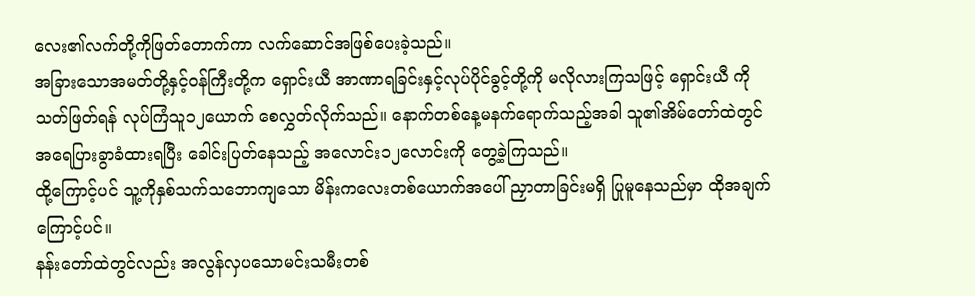လေး၏လက်တို့ကိုဖြတ်တောက်ကာ လက်ဆောင်အဖြစ်ပေးခဲ့သည်။
အခြားသောအမတ်တို့နှင့်ဝန်ကြီးတို့က ရှောင်းယီ အာဏာရခြင်းနှင့်လုပ်ပိုင်ခွင့်တို့ကို မလိုလားကြသဖြင့် ရှောင်းယီ ကို သတ်ဖြတ်ရန် လုပ်ကြံသူ၁၂ယောက် စေလွှတ်လိုက်သည်။ နောက်တစ်နေ့မနက်ရောက်သည့်အခါ သူ၏အိမ်တော်ထဲတွင် အရေပြားခွာခံထားရပြီး ခေါင်းပြတ်နေသည့် အလောင်း၁၂လောင်းကို တွေ့ခဲ့ကြသည်။
ထို့ကြောင့်ပင် သူ့ကိုနှစ်သက်သဘောကျသော မိန်းကလေးတစ်ယောက်အပေါ် ညှာတာခြင်းမရှိ ပြုမူနေသည်မှာ ထိုအချက်ကြောင့်ပင်။
နန်းတော်ထဲတွင်လည်း အလွန်လှပသောမင်းသမီးတစ်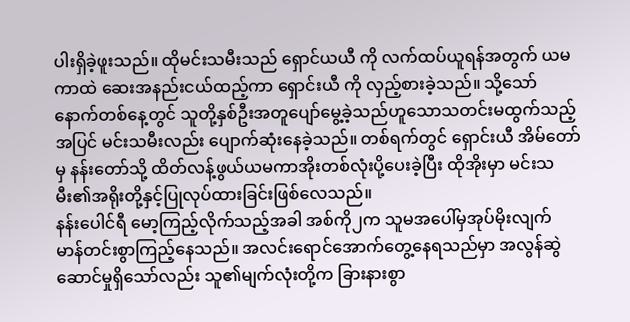ပါးရှိခဲ့ဖူးသည်။ ထိုမင်းသမီးသည် ရှောင်ယယီ ကို လက်ထပ်ယူရန်အတွက် ယမကာထဲ ဆေးအနည်းငယ်ထည့်ကာ ရှောင်းယီ ကို လှည့်စားခဲ့သည်။ သို့သော် နောက်တစ်နေ့တွင် သူတို့နှစ်ဦးအတူပျော်မွေ့ခဲ့သည်ဟူသောသတင်းမထွက်သည့်အပြင် မင်းသမီးလည်း ပျောက်ဆုံးနေခဲ့သည်။ တစ်ရက်တွင် ရှောင်းယီ အိမ်တော်မှ နန်းတော်သို့ ထိတ်လန့်ဖွယ်ယမကာအိုးတစ်လုံးပို့ပေးခဲ့ပြီး ထိုအိုးမှာ မင်းသမီး၏အရိုးတို့နှင့်ပြုလုပ်ထားခြင်းဖြစ်လေသည်။
နန်းပေါင်ရီ မော့ကြည့်လိုက်သည့်အခါ အစ်ကို၂က သူမအပေါ်မှအုပ်မိုးလျက် မာန်တင်းစွာကြည့်နေသည်။ အလင်းရောင်အောက်တွေ့နေရသည်မှာ အလွန်ဆွဲဆောင်မှုရှိသော်လည်း သူ၏မျက်လုံးတို့က ခြားနားစွာ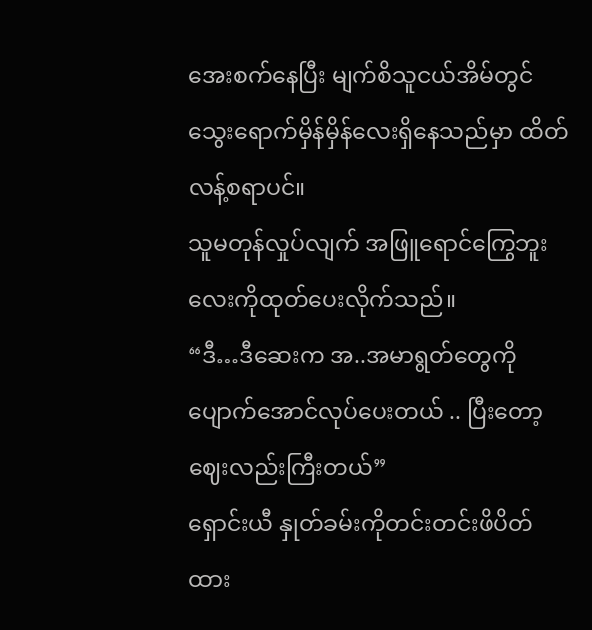အေးစက်နေပြီး မျက်စိသူငယ်အိမ်တွင် သွေးရောက်မှိန်မှိန်လေးရှိနေသည်မှာ ထိတ်လန့်စရာပင်။
သူမတုန်လှုပ်လျက် အဖြူရောင်ကြွေဘူးလေးကိုထုတ်ပေးလိုက်သည်။
“ဒီ…ဒီဆေးက အ..အမာရွတ်တွေကို ပျောက်အောင်လုပ်ပေးတယ် .. ပြီးတော့ ဈေးလည်းကြီးတယ်”
ရှောင်းယီ နှုတ်ခမ်းကိုတင်းတင်းဖိပိတ်ထား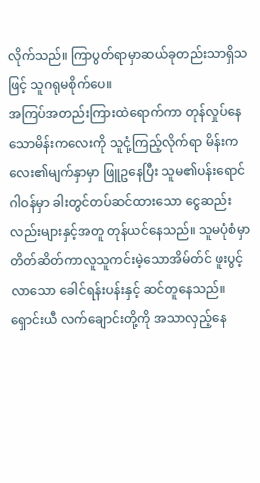လိုက်သည်။ ကြာပွတ်ရာမှာဆယ်ခုတည်းသာရှိသဖြင့် သူဂရုမစိုက်ပေ။
အကြပ်အတည်းကြားထဲရောက်ကာ တုန်လှုပ်နေသောမိန်းကလေးကို သူငုံ့ကြည့်လိုက်ရာ မိန်းကလေး၏မျက်နှာမှာ ဖြူဥနေပြီး သူမ၏ပန်းရောင်ဂါဝန်မှာ ခါးတွင်တပ်ဆင်ထားသော ငွေဆည်းလည်းများနှင့်အတူ တုန်ယင်နေသည်။ သူမပုံစံမှာ တိတ်ဆိတ်ကာလူသူကင်းမဲ့သောအိမ်တ်င် ဖူးပွင့်လာသော ခေါင်ရန်းပန်းနှင့် ဆင်တူနေသည်။
ရှောင်းယီ လက်ချောင်းတို့ကို အသာလှည့်နေ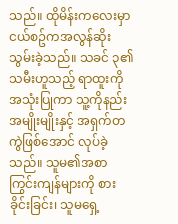သည်။ ထိုမိန်းကလေးမှာ ငယ်စဥ်ကအလွန်ဆိုးသွမ်းခဲ့သည်။ သခင် ၃၏သမီးဟူသည့် ရာထူးကိုအသုံးပြုကာ သူ့ကိုနည်းအမျိုးမျိုးနှင့် အရှက်တကွဲဖြစ်အောင် လုပ်ခဲ့သည်။ သူမ၏အစာကြွင်းကျန်များကို စားခိုင်းခြင်း၊ သူမရှေ့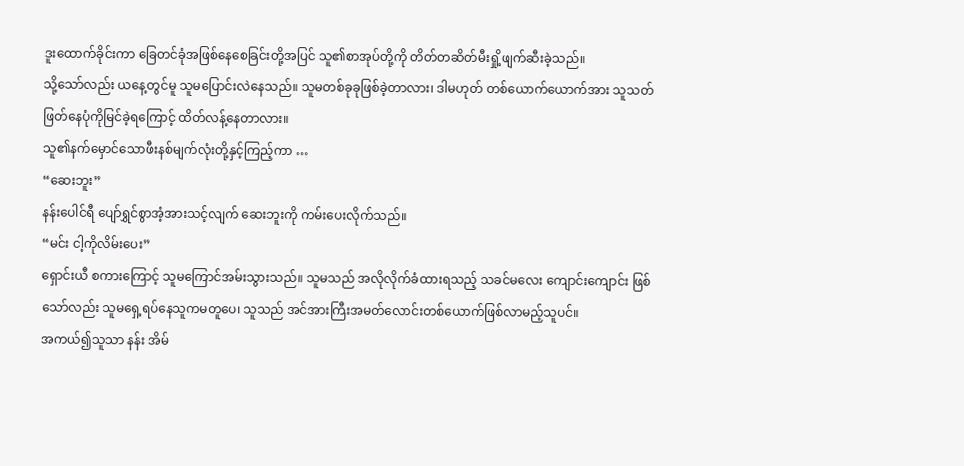ဒူးထောက်ခိုင်းကာ ခြေတင်ခုံအဖြစ်နေစေခြင်းတို့အပြင် သူ၏စာအုပ်တို့ကို တိတ်တဆိတ်မီးရှို့ဖျက်ဆီးခဲ့သည်။
သို့သော်လည်း ယနေ့တွင်မူ သူမပြောင်းလဲနေသည်။ သူမတစ်ခုခုဖြစ်ခဲ့တာလား၊ ဒါမဟုတ် တစ်ယောက်ယောက်အား သူသတ်ဖြတ်နေပုံကိုမြင်ခဲ့ရကြောင့် ထိတ်လန့်နေတာလား။
သူ၏နက်မှောင်သောဖီးနစ်မျက်လုံးတို့နှင့်ကြည့်ကာ …
“ဆေးဘူး”
နန်းပေါင်ရီ ပျော်ရွှင်စွာအံ့အားသင့်လျက် ဆေးဘူးကို ကမ်းပေးလိုက်သည်။
“မင်း ငါ့ကိုလိမ်းပေး”
ရှောင်းယီ စကားကြောင့် သူမကြောင်အမ်းသွားသည်။ သူမသည် အလိုလိုက်ခံထားရသည့် သခင်မလေး ကျောင်းကျောင်း ဖြစ်သော်လည်း သူမရှေ့ရပ်နေသူကမတူပေ၊ သူသည် အင်အားကြီးအမတ်လောင်းတစ်ယောက်ဖြစ်လာမည့်သူပင်။
အကယ်၍သူသာ နန်း အိမ်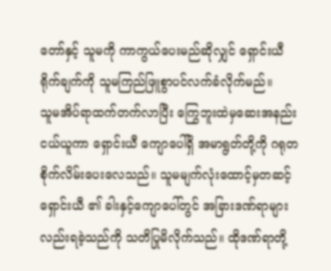တော်နှင့် သူမကို ကာကွယ်ပေးမည်ဆိုလျှင် ရှောင်းယီ ရိုက်ချက်ကို သူမကြည်ဖြူစွာပင်လက်ခံလိုက်မည်။
သူမအိပ်ရာထက်တက်လာပြီး ကြွေဘူးထဲမှဆေးအနည်းငယ်ယူကာ ရှောင်းယီ ကျောပေါ်ရှိ အမာရွတ်တို့ကို ဂရုတစိုက်လိမ်းပေးလေသည်။ သူမမျက်လုံးထောင့်မှတဆင့် ရှောင်းယီ ၏ ခါးနှင့်ကျောပေါ်တွင် အခြားဒဏ်ရာများလည်းရခဲ့သည်ကို သတိပြုမိလိုက်သည်။ ထိုဒဏ်ရာတို့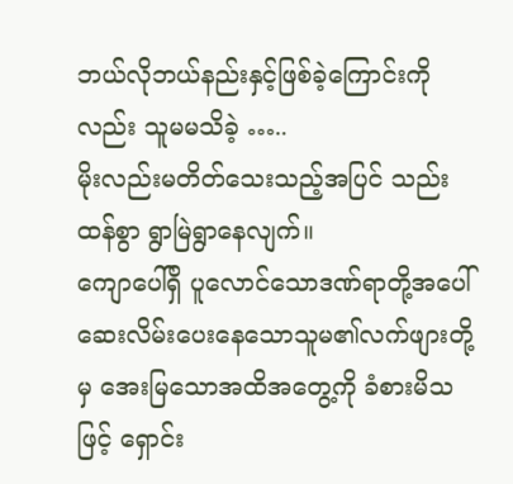ဘယ်လိုဘယ်နည်းနှင့်ဖြစ်ခဲ့ကြောင်းကိုလည်း သူမမသိခဲ့ …..
မိုးလည်းမတိတ်သေးသည့်အပြင် သည်းထန်စွာ ရွာမြဲရွာနေလျက်။
ကျောပေါ်ရှိ ပူလောင်သောဒဏ်ရာတို့အပေါ် ဆေးလိမ်းပေးနေသောသူမ၏လက်ဖျားတို့မှ အေးမြသောအထိအတွေ့ကို ခံစားမိသဖြင့် ရှောင်း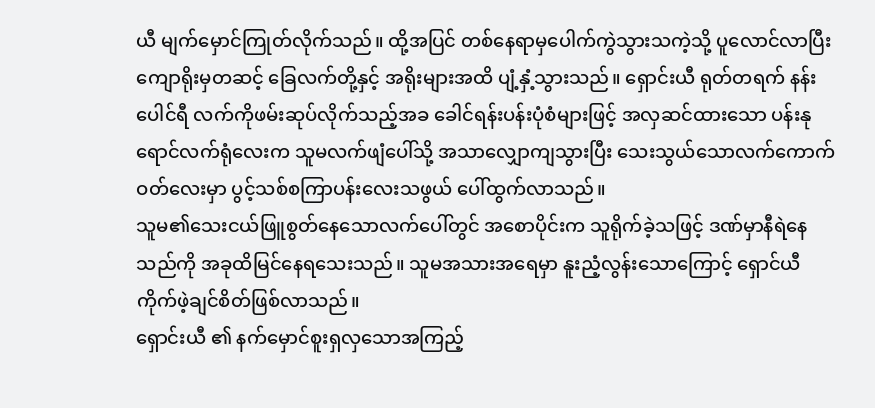ယီ မျက်မှောင်ကြုတ်လိုက်သည်။ ထို့အပြင် တစ်နေရာမှပေါက်ကွဲသွားသကဲ့သို့ ပူလောင်လာပြီး ကျောရိုးမှတဆင့် ခြေလက်တို့နှင့် အရိုးများအထိ ပျံ့နှံ့သွားသည်။ ရှောင်းယီ ရုတ်တရက် နန်းပေါင်ရီ လက်ကိုဖမ်းဆုပ်လိုက်သည့်အခ ခေါင်ရန်းပန်းပုံစံများဖြင့် အလှဆင်ထားသော ပန်းနုရောင်လက်ရုံလေးက သူမလက်ဖျံပေါ်သို့ အသာလျှောကျသွားပြီး သေးသွယ်သောလက်ကောက်ဝတ်လေးမှာ ပွင့်သစ်စကြာပန်းလေးသဖွယ် ပေါ်ထွက်လာသည်။
သူမ၏သေးငယ်ဖြူစွတ်နေသောလက်ပေါ်တွင် အစောပိုင်းက သူရိုက်ခဲ့သဖြင့် ဒဏ်မှာနီရဲနေသည်ကို အခုထိမြင်နေရသေးသည်။ သူမအသားအရေမှာ နူးညံ့လွန်းသောကြောင့် ရှောင်ယီ ကိုက်ဖဲ့ချင်စိတ်ဖြစ်လာသည်။
ရှောင်းယီ ၏ နက်မှောင်စူးရှလှသောအကြည့်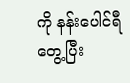ကို နန်းပေါင်ရီ တွေ့ပြီး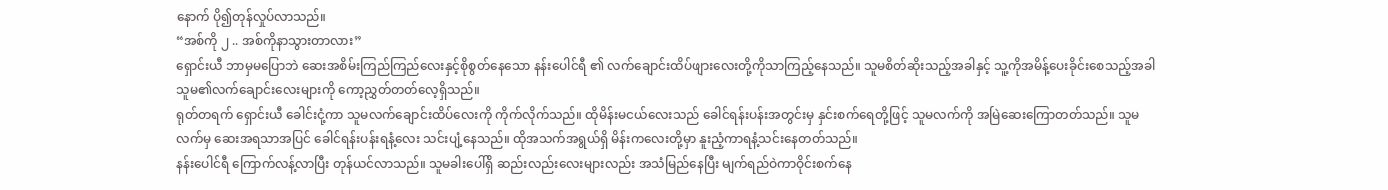နောက် ပို၍တုန်လှုပ်လာသည်။
“အစ်ကို ၂ .. အစ်ကိုနာသွားတာလား”
ရှောင်းယီ ဘာမှမပြောဘဲ ဆေးအစိမ်းကြည်ကြည်လေးနှင့်စိုစွတ်နေသော နန်းပေါင်ရီ ၏ လက်ချောင်းထိပ်ဖျားလေးတို့ကိုသာကြည့်နေသည်။ သူမစိတ်ဆိုးသည့်အခါနှင့် သူ့ကိုအမိန့်ပေးခိုင်းစေသည့်အခါ သူမ၏လက်ချောင်းလေးများကို ကော့ညွှတ်တတ်လေ့ရှိသည်။
ရုတ်တရက် ရှောင်းယီ ခေါင်းငုံ့ကာ သူမလက်ချောင်းထိပ်လေးကို ကိုက်လိုက်သည်။ ထိုမိန်းမငယ်လေးသည် ခေါင်ရန်းပန်းအတွင်းမှ နှင်းစက်ရေတို့ဖြင့် သူမလက်ကို အမြဲဆေးကြောတတ်သည်။ သူမလက်မှ ဆေးအရသာအပြင် ခေါင်ရန်းပန်းရနံ့လေး သင်းပျံ့နေသည်။ ထိုအသက်အရွယ်ရှိ မိန်းကလေးတို့မှာ နူးညံ့ကာရနံ့သင်းနေတတ်သည်။
နန်းပေါင်ရီ ကြောက်လန့်လာပြီး တုန်ယင်လာသည်။ သူမခါးပေါ်ရှိ ဆည်းလည်းလေးများလည်း အသံမြည်နေပြီး မျက်ရည်ဝဲကာဝိုင်းစက်နေ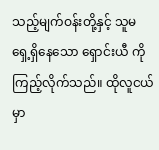သည့်မျက်ဝန်းတို့နှင့် သူမရှေ့ရှိနေသော ရှောင်းယီ ကို ကြည့်လိုက်သည်။ ထိုလူငယ်မှာ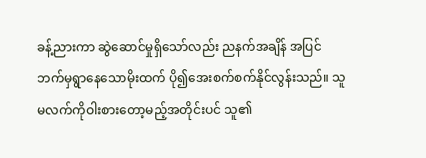ခန့်ညားကာ ဆွဲဆောင်မှုရှိသော်လည်း ညနက်အချိန် အပြင်ဘက်မှရွာနေသောမိုးထက် ပို၍အေးစက်စက်နိုင်လွန်းသည်။ သူမလက်ကိုဝါးစားတော့မည့်အတိုင်းပင် သူ၏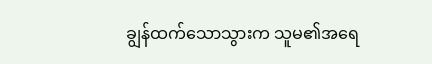ချွန်ထက်သောသွားက သူမ၏အရေ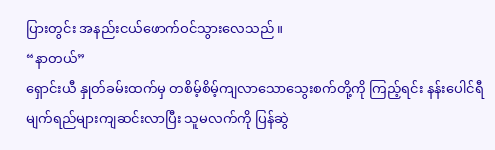ပြားတွင်း အနည်းငယ်ဖောက်ဝင်သွားလေသည်။
“နာတယ်”
ရှောင်းယီ နှုတ်ခမ်းထက်မှ တစိမ့်စိမ့်ကျလာသောသွေးစက်တို့ကို ကြည့်ရင်း နန်းပေါင်ရီ မျက်ရည်များကျဆင်းလာပြီး သူမလက်ကို ပြန်ဆွဲ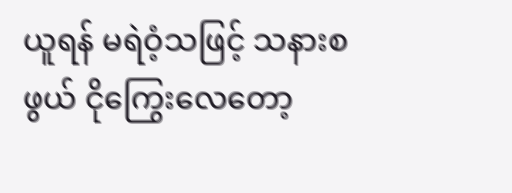ယူရန် မရဲဝံ့သဖြင့် သနားစဖွယ် ငိုကြွေးလေတော့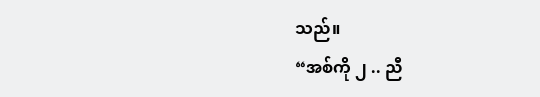သည်။
“အစ်ကို ၂ .. ညီ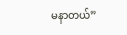မနာတယ်”